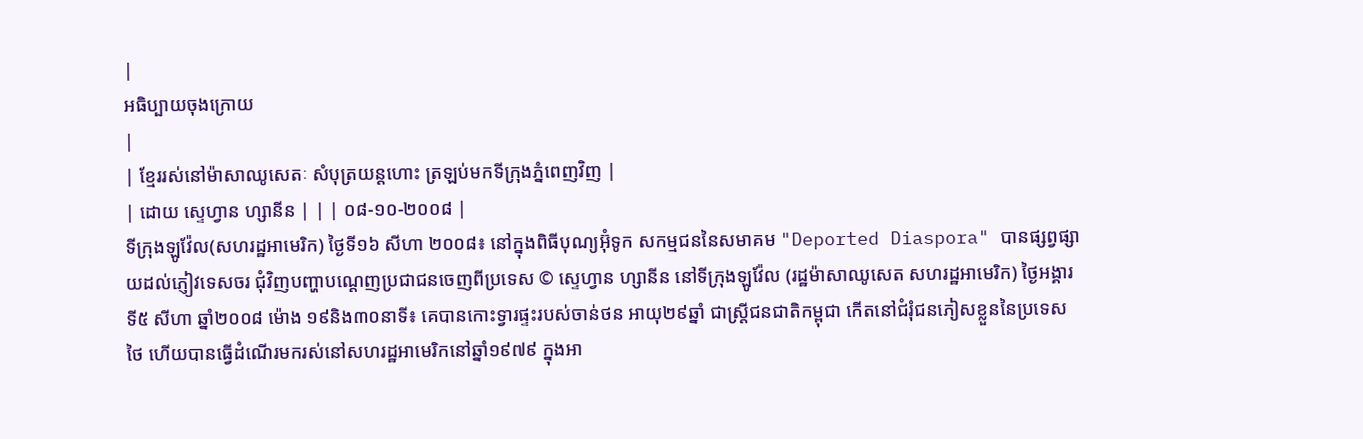|
អធិប្បាយចុងក្រោយ
|
| ខ្មែររស់នៅម៉ាសាឈូសេតៈ សំបុត្រយន្តហោះ ត្រឡប់មកទីក្រុងភ្នំពេញវិញ |
| ដោយ ស្ទេហ្វាន ហ្សានីន | | | ០៨-១០-២០០៨ |
ទីក្រុងឡូវ៉ែល(សហរដ្ឋអាមេរិក) ថ្ងៃទី១៦ សីហា ២០០៨៖ នៅក្នុងពិធីបុណ្យអ៊ុំទូក សកម្មជននៃសមាគម "Deported Diaspora" បានផ្សព្វផ្សាយដល់ភ្ញៀវទេសចរ ជុំវិញបញ្ហាបណ្តេញប្រជាជនចេញពីប្រទេស © ស្ទេហ្វាន ហ្សានីន នៅទីក្រុងឡូវ៉ែល (រដ្ឋម៉ាសាឈូសេត សហរដ្ឋអាមេរិក) ថ្ងៃអង្គារ ទី៥ សីហា ឆ្នាំ២០០៨ ម៉ោង ១៩និង៣០នាទី៖ គេបានកោះទ្វារផ្ទះរបស់ចាន់ថន អាយុ២៩ឆ្នាំ ជាស្រ្តីជនជាតិកម្ពុជា កើតនៅជំរុំជនភៀសខ្លួននៃប្រទេសថៃ ហើយបានធ្វើដំណើរមករស់នៅសហរដ្ឋអាមេរិកនៅឆ្នាំ១៩៧៩ ក្នុងអា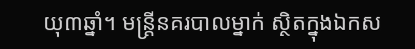យុ៣ឆ្នាំ។ មន្ត្រីនគរបាលម្នាក់ ស្ថិតក្នុងឯកស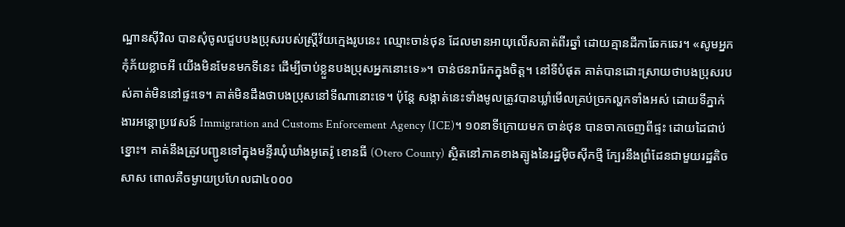ណ្ឋានស៊ីវិល បានសុំចូលជួបបងប្រុសរបស់ស្ត្រីវ័យក្មេងរូបនេះ ឈ្មោះចាន់ថុន ដែលមានអាយុលើសគាត់ពីរឆ្នាំ ដោយគ្មានដីកាឆែកឆេរ។ «សូមអ្នក កុំភ័យខ្លាចអី យើងមិនមែនមកទីនេះ ដើម្បីចាប់ខ្លួនបងប្រុសអ្នកនោះទេ»។ ចាន់ថនរារែកក្នុងចិត្ត។ នៅទីបំផុត គាត់បានដោះស្រាយថាបងប្រុសរបស់គាត់មិននៅផ្ទះទេ។ គាត់មិនដឹងថាបងប្រុសនៅទីណានោះទេ។ ប៉ុន្តែ សង្កាត់នេះទាំងមូលត្រូវបានឃ្លាំមើលគ្រប់ច្រកល្ហកទាំងអស់ ដោយទីភ្នាក់ងារអន្តោប្រវេសន៍ Immigration and Customs Enforcement Agency (ICE)។ ១០នាទីក្រោយមក ចាន់ថុន បានចាកចេញពីផ្ទះ ដោយដៃជាប់ខ្នោះ។ គាត់នឹងត្រូវបញ្ជូនទៅក្នុងមន្ទីរឃុំឃាំងអូតេរ៉ូ ខោនធី (Otero County) ស្ថិតនៅភាគខាងត្បូងនៃរដ្ឋម៉ិចស៊ីកថ្មី ក្បែរនឹងព្រំដែនជាមួយរដ្ឋតិចសាស ពោលគឺចម្ងាយប្រហែលជា៤០០០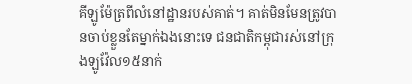គីឡូម៉ែត្រពីលំនៅដ្ឋានរបស់គាត់។ គាត់មិនមែនត្រូវបានចាប់ខ្លួនតែម្នាក់ឯងនោះទេ ជនជាតិកម្ពុជារស់នៅក្រុងឡូវ៉ែល១៥នាក់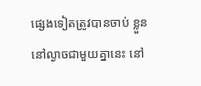ផ្សេងទៀតត្រូវបានចាប់ ខ្លួននៅល្ងាចជាមួយគ្នានេះ នៅ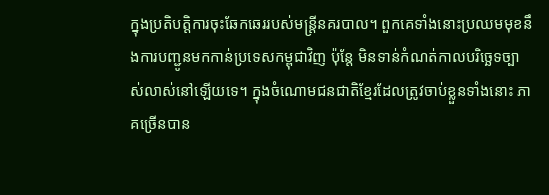ក្នុងប្រតិបត្តិការចុះឆែកឆេររបស់មន្ត្រីនគរបាល។ ពួកគេទាំងនោះប្រឈមមុខនឹងការបញ្ជូនមកកាន់ប្រទេសកម្ពុជាវិញ ប៉ុន្តែ មិនទាន់កំណត់កាលបរិច្ឆេទច្បាស់លាស់នៅឡើយទេ។ ក្នុងចំណោមជនជាតិខ្មែរដែលត្រូវចាប់ខ្លួនទាំងនោះ ភាគច្រើនបាន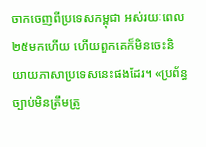ចាកចេញពីប្រទេសកម្ពុជា អស់រយៈពេល២៥មកហើយ ហើយពួកគេក៏មិនចេះនិយាយភាសាប្រទេសនេះផងដែរ។ «ប្រព័ន្ធច្បាប់មិនត្រឹមត្រូ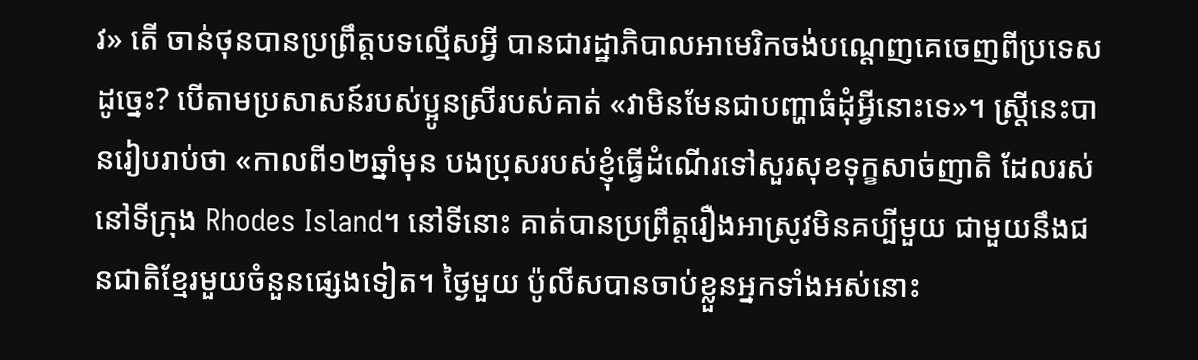វ» តើ ចាន់ថុនបានប្រព្រឹត្តបទល្មើសអ្វី បានជារដ្ឋាភិបាលអាមេរិកចង់បណ្តេញគេចេញពីប្រទេសដូច្នេះ? បើតាមប្រសាសន៍របស់ប្អូនស្រីរបស់គាត់ «វាមិនមែនជាបញ្ហាធំដុំអ្វីនោះទេ»។ ស្រ្តីនេះបានរៀបរាប់ថា «កាលពី១២ឆ្នាំមុន បងប្រុសរបស់ខ្ញុំធ្វើដំណើរទៅសួរសុខទុក្ខសាច់ញាតិ ដែលរស់នៅទីក្រុង Rhodes Island។ នៅទីនោះ គាត់បានប្រព្រឹត្តរឿងអាស្រូវមិនគប្បីមួយ ជាមួយនឹងជនជាតិខ្មែរមួយចំនួនផ្សេងទៀត។ ថ្ងៃមួយ ប៉ូលីសបានចាប់ខ្លួនអ្នកទាំងអស់នោះ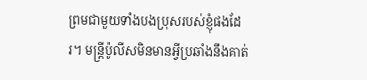ព្រមជាមួយទាំងបងប្រុសរបស់ខ្ញុំផងដែរ។ មន្ត្រីប៉ូលីសមិនមានអ្វីប្រឆាំងនឹងគាត់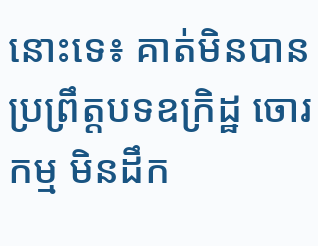នោះទេ៖ គាត់មិនបានប្រព្រឹត្តបទឧក្រិដ្ឋ ចោរកម្ម មិនដឹក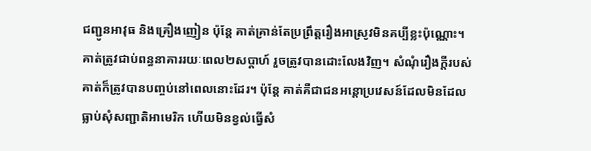ជញ្ជូនអាវុធ និងគ្រឿងញៀន ប៉ុន្តែ គាត់គ្រាន់តែប្រព្រឹត្តរឿងអាស្រូវមិនគប្បីខ្លះប៉ុណ្ណោះ។ គាត់ត្រូវជាប់ពន្ធនាគាររយៈពេល២សប្តាហ៍ រួចត្រូវបានដោះលែងវិញ។ សំណុំរឿងក្តីរបស់គាត់ក៏ត្រូវបានបញ្ចប់នៅពេលនោះដែរ។ ប៉ុន្តែ គាត់គឺជាជនអន្តោប្រវេសន៍ដែលមិនដែលធ្លាប់សុំសញ្ជាតិអាមេរិក ហើយមិនខ្វល់ធ្វើសំ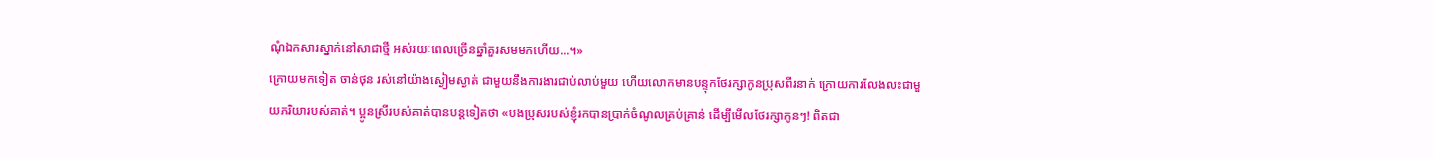ណុំឯកសារស្នាក់នៅសាជាថ្មី អស់រយៈពេលច្រើនឆ្នាំគួរសមមកហើយ...។»
ក្រោយមកទៀត ចាន់ថុន រស់នៅយ៉ាងស្ងៀមស្ងាត់ ជាមួយនឹងការងារជាប់លាប់មួយ ហើយលោកមានបន្ទុកថែរក្សាកូនប្រុសពីរនាក់ ក្រោយការលែងលះជាមួយភរិយារបស់គាត់។ ប្អូនស្រីរបស់គាត់បានបន្តទៀតថា «បងប្រុសរបស់ខ្ញុំរកបានប្រាក់ចំណូលគ្រប់គ្រាន់ ដើម្បីមើលថែរក្សាកូនៗ! ពិតជា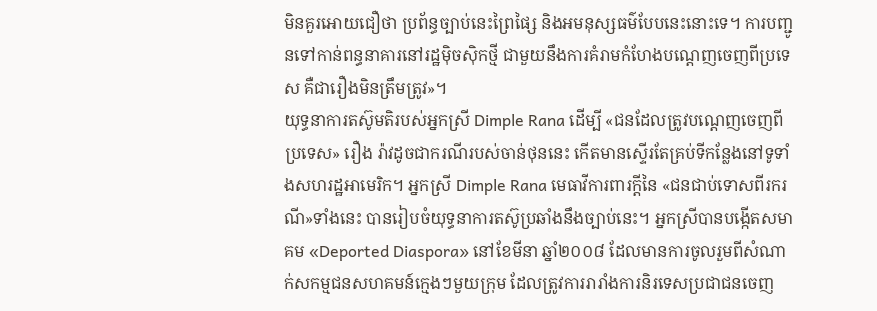មិនគួរអោយជឿថា ប្រព័ន្ធច្បាប់នេះព្រៃផ្សៃ និងអមនុស្សធម៌បែបនេះនោះទេ។ ការបញ្ជូនទៅកាន់ពន្ធនាគារនៅរដ្ឋម៉ិចស៊ិកថ្មី ជាមួយនឹងការគំរាមកំហែងបណ្តេញចេញពីប្រទេស គឺជារឿងមិនត្រឹមត្រូវ»។
យុទ្ធនាការតស៊ូមតិរបស់អ្នកស្រី Dimple Rana ដើម្បី «ជនដែលត្រូវបណ្តេញចេញពីប្រទេស» រឿង រ៉ាវដូចជាករណីរបស់ចាន់ថុននេះ កើតមានស្ទើរតែគ្រប់ទីកន្លែងនៅទូទាំងសហរដ្ឋអាមេរិក។ អ្នកស្រី Dimple Rana មេធាវីការពារក្តីនៃ «ជនជាប់ទោសពីរករណី»ទាំងនេះ បានរៀបចំយុទ្ធនាការតស៊ូប្រឆាំងនឹងច្បាប់នេះ។ អ្នកស្រីបានបង្កើតសមាគម «Deported Diaspora» នៅខែមីនា ឆ្នាំ២០០៨ ដែលមានការចូលរួមពីសំណាក់សកម្មជនសហគមន៍ក្មេងៗមួយក្រុម ដែលត្រូវការរារាំងការនិរទេសប្រជាជនចេញ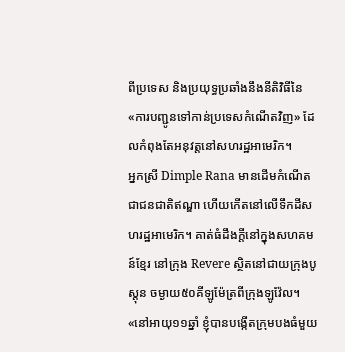ពីប្រទេស និងប្រយុទ្ធប្រឆាំងនឹងនីតិវិធីនៃ «ការបញ្ជូនទៅកាន់ប្រទេសកំណើតវិញ» ដែលកំពុងតែអនុវត្តនៅសហរដ្ឋអាមេរិក។
អ្នកស្រី Dimple Rana មានដើមកំណើតជាជនជាតិឥណ្ឌា ហើយកើតនៅលើទឹកដីសហរដ្ឋអាមេរិក។ គាត់ធំដឹងក្តីនៅក្នុងសហគមន៍ខ្មែរ នៅក្រុង Revere ស្ថិតនៅជាយក្រុងបូស្តុន ចម្ងាយ៥០គីឡូម៉ែត្រពីក្រុងឡូវ៉ែល។ «នៅអាយុ១១ឆ្នាំ ខ្ញុំបានបង្កើតក្រុមបងធំមួយ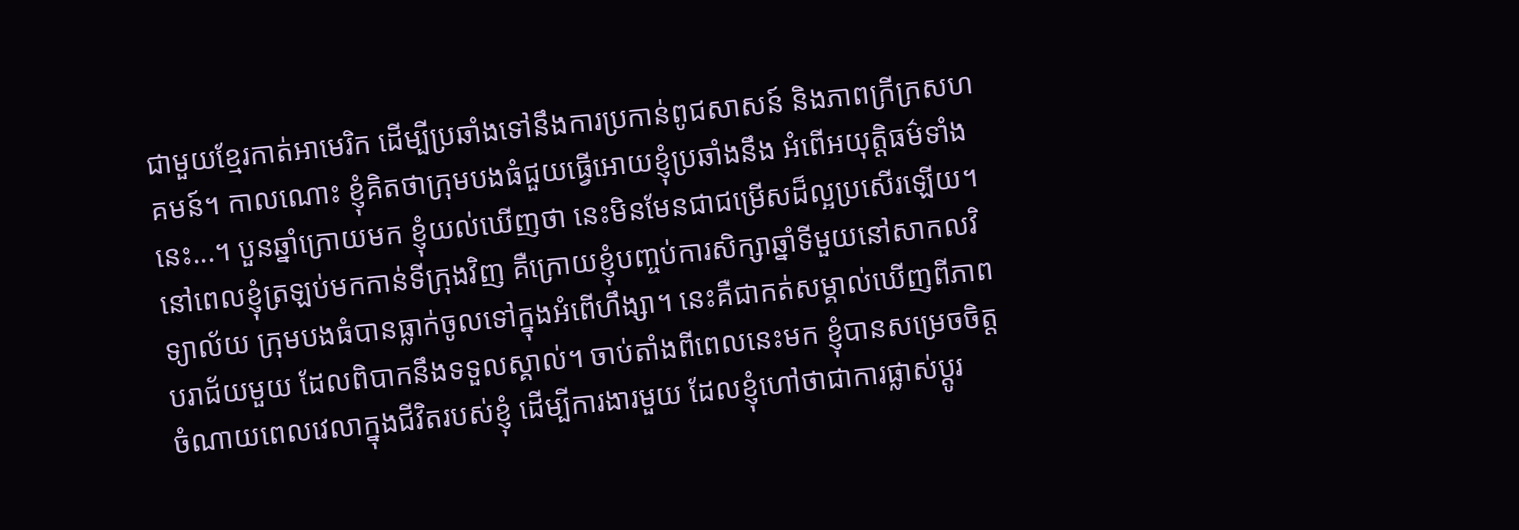ជាមួយខ្មែរកាត់អាមេរិក ដើម្បីប្រឆាំងទៅនឹងការប្រកាន់ពូជសាសន៍ និងភាពក្រីក្រសហគមន៍។ កាលណោះ ខ្ញុំគិតថាក្រុមបងធំជួយធ្វើអោយខ្ញុំប្រឆាំងនឹង អំពើអយុត្តិធម៌ទាំងនេះ...។ បួនឆ្នាំក្រោយមក ខ្ញុំយល់ឃើញថា នេះមិនមែនជាជម្រើសដ៏ល្អប្រសើរឡើយ។ នៅពេលខ្ញុំត្រឡប់មកកាន់ទីក្រុងវិញ គឺក្រោយខ្ញុំបញ្ចប់ការសិក្សាឆ្នាំទីមួយនៅសាកលវិទ្យាល័យ ក្រុមបងធំបានធ្លាក់ចូលទៅក្នុងអំពើហឹង្សា។ នេះគឺជាកត់សម្គាល់ឃើញពីភាពបរាជ័យមួយ ដែលពិបាកនឹងទទួលស្គាល់។ ចាប់តាំងពីពេលនេះមក ខ្ញុំបានសម្រេចចិត្តចំណាយពេលវេលាក្នុងជីវិតរបស់ខ្ញុំ ដើម្បីការងារមួយ ដែលខ្ញុំហៅថាជាការផ្លាស់ប្តូរ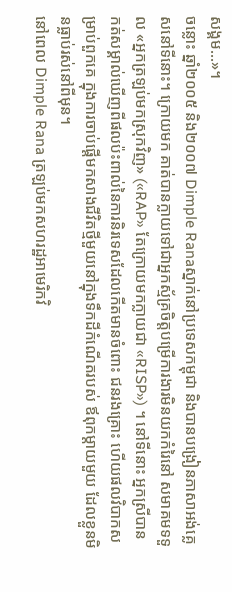សង្គម...»។
ចន្លោះ ឆ្នាំ២០០៥ និង២០០៧ Dimple Ranaស្នាក់នៅប្រទេសកម្ពុជា និងបានបង្រៀនភាសាអង់គ្លេសនៅទីនោះ។ ក្រោយមក គាត់បានក្លាយទៅជាអ្នកស្ម័គ្រចិត្តបម្រើការងារមិនយកកំរៃនៅ សមាគមទទួល «អ្នកត្រឡប់មកស្រុកវិញ» («RAP» តែក្រោយមកក្លាយជា «RISP») ។ នៅទីនោះ អ្នកស្រីបានកត់សម្គាល់ឃើញពីផលប៉ះពាល់នៃការនិរទេសដែលកើតមានចំពោះ ជនរងគ្រោះ ហើយផលវិបាកសម្រាប់ពួកគេ ក្នុងការចាប់ផ្តើមកសាងជីវិតថ្មីមួយនៅក្នុងទឹកដីកំណើតរបស់ ឪពុកម្តាយមួយ ដែលខ្លួនមិនធ្លាប់រស់នៅពីមុន។
នៅពេល Dimple Rana ត្រឡប់មកសហរដ្ឋអាមេរិកវិ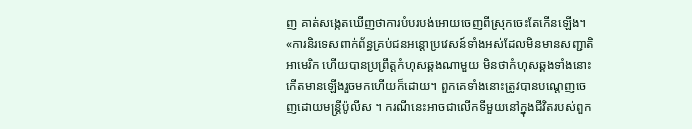ញ គាត់សង្កេតឃើញថាការបំបរបង់អោយចេញពីស្រុកចេះតែកើនឡើង។ «ការនិរទេសពាក់ព័ន្ធគ្រប់ជនអន្តោប្រវេសន៍ទាំងអស់ដែលមិនមានសញ្ជាតិ អាមេរិក ហើយបានប្រព្រឹត្តកំហុសឆ្គងណាមួយ មិនថាកំហុសឆ្គងទាំងនោះកើតមានឡើងរួចមកហើយក៏ដោយ។ ពួកគេទាំងនោះត្រូវបានបណ្តេញចេញដោយមន្ត្រីប៉ូលីស ។ ករណីនេះអាចជាលើកទីមួយនៅក្នុងជីវិតរបស់ពួក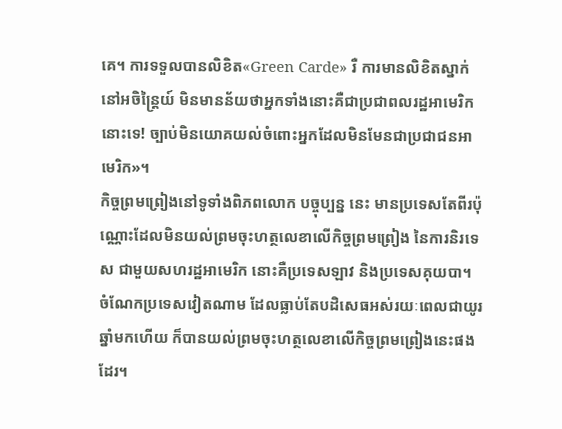គេ។ ការទទួលបានលិខិត«Green Carde» រឺ ការមានលិខិតស្នាក់នៅអចិន្ត្រៃយ៍ មិនមានន័យថាអ្នកទាំងនោះគឺជាប្រជាពលរដ្ឋអាមេរិកនោះទេ! ច្បាប់មិនយោគយល់ចំពោះអ្នកដែលមិនមែនជាប្រជាជនអាមេរិក»។
កិច្ចព្រមព្រៀងនៅទូទាំងពិភពលោក បច្ចុប្បន្ន នេះ មានប្រទេសតែពីរប៉ុណ្ណោះដែលមិនយល់ព្រមចុះហត្ថលេខាលើកិច្ចព្រមព្រៀង នៃការនិរទេស ជាមួយសហរដ្ឋអាមេរិក នោះគឺប្រទេសឡាវ និងប្រទេសគុយបា។ ចំណែកប្រទេសវៀតណាម ដែលធ្លាប់តែបដិសេធអស់រយៈពេលជាយូរឆ្នាំមកហើយ ក៏បានយល់ព្រមចុះហត្ថលេខាលើកិច្ចព្រមព្រៀងនេះផងដែរ។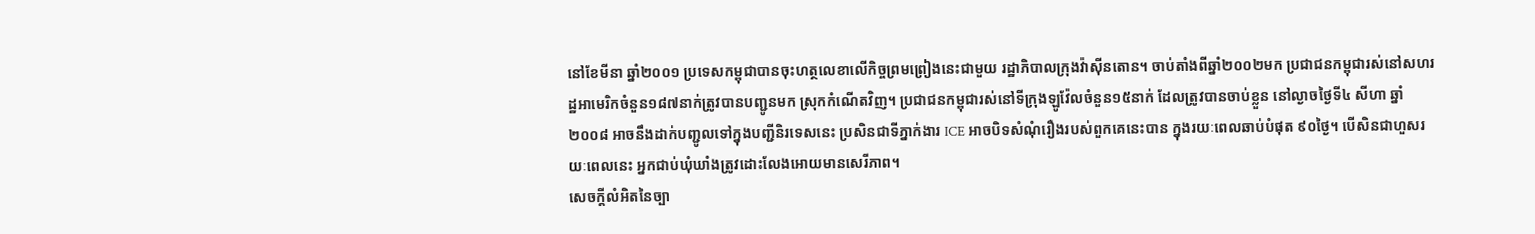នៅខែមីនា ឆ្នាំ២០០១ ប្រទេសកម្ពុជាបានចុះហត្ថលេខាលើកិច្ចព្រមព្រៀងនេះជាមួយ រដ្ឋាភិបាលក្រុងវ៉ាស៊ីនតោន។ ចាប់តាំងពីឆ្នាំ២០០២មក ប្រជាជនកម្ពុជារស់នៅសហរដ្ឋអាមេរិកចំនួន១៨៧នាក់ត្រូវបានបញ្ជូនមក ស្រុកកំណើតវិញ។ ប្រជាជនកម្ពុជារស់នៅទីក្រុងឡូវ៉ែលចំនួន១៥នាក់ ដែលត្រូវបានចាប់ខ្លួន នៅល្ងាចថ្ងៃទី៤ សីហា ឆ្នាំ២០០៨ អាចនឹងដាក់បញ្ជូលទៅក្នុងបញ្ជីនិរទេសនេះ ប្រសិនជាទីភ្នាក់ងារ ICE អាចបិទសំណុំរឿងរបស់ពួកគេនេះបាន ក្នុងរយៈពេលឆាប់បំផុត ៩០ថ្ងៃ។ បើសិនជាហួសរយៈពេលនេះ អ្នកជាប់ឃុំឃាំងត្រូវដោះលែងអោយមានសេរីភាព។
សេចក្តីលំអិតនៃច្បា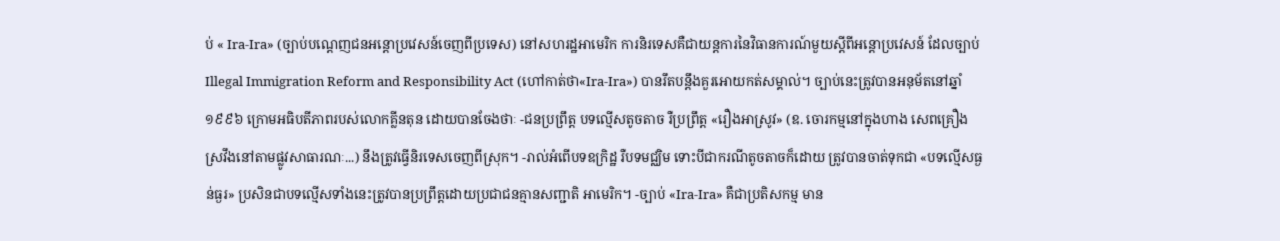ប់ « Ira-Ira» (ច្បាប់បណ្តេញជនអន្តោប្រវេសន៍ចេញពីប្រទេស) នៅសហរដ្ឋអាមេរិក ការនិរទេសគឺជាយន្តការនៃវិធានការណ៍មួយស្តីពីអន្តោប្រវេសន៍ ដែលច្បាប់ Illegal Immigration Reform and Responsibility Act (ហៅកាត់ថា«Ira-Ira») បានរឹតបន្តឹងគួរអោយកត់សម្គាល់។ ច្បាប់នេះត្រូវបានអនុម័តនៅឆ្នាំ១៩៩៦ ក្រោមអធិបតីភាពរបស់លោកគ្លីនតុន ដោយបានចែងថាៈ -ជនប្រព្រឹត្ត បទល្មើសតូចតាច រឺប្រព្រឹត្ត «រឿងអាស្រូវ» (ឧ. ចោរកម្មនៅក្នុងហាង សេពគ្រឿងស្រវឹងនៅតាមផ្លូវសាធារណៈ...) នឹងត្រូវធ្វើនិរទេសចេញពីសុ្រក។ -រាល់អំពើបទឧក្រិដ្ឋ រឺបទមជ្ឈិម ទោះបីជាករណីតូចតាចក៏ដោយ ត្រូវបានចាត់ទុកជា «បទល្មើសធ្ងន់ធ្ងរ» ប្រសិនជាបទល្មើសទាំងនេះត្រូវបានប្រព្រឹត្តដោយប្រជាជនគ្មានសញ្ជាតិ អាមេរិក។ -ច្បាប់ «Ira-Ira» គឺជាប្រតិសកម្ម មាន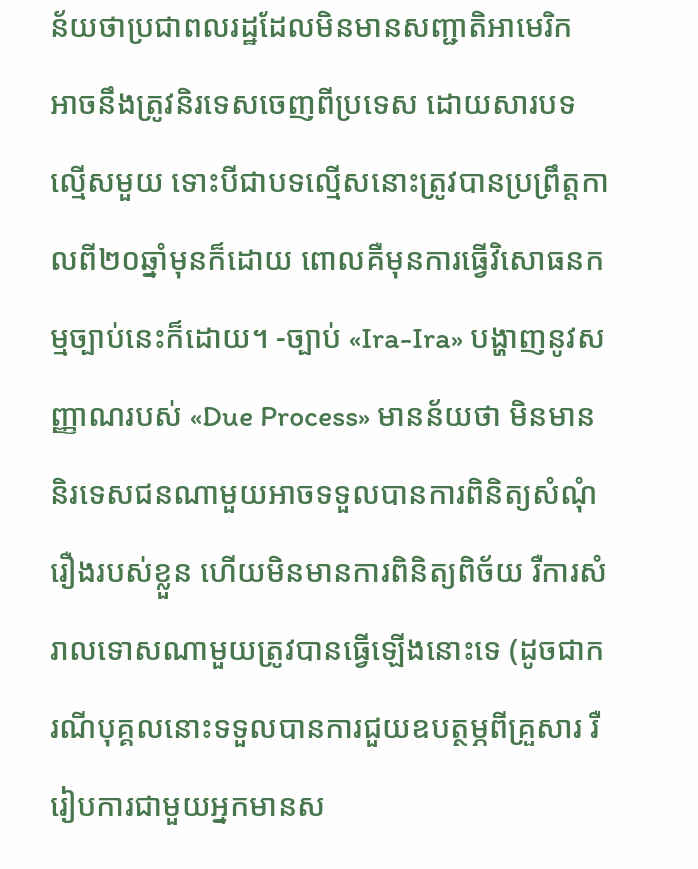ន័យថាប្រជាពលរដ្ឋដែលមិនមានសញ្ជាតិអាមេរិក អាចនឹងត្រូវនិរទេសចេញពីប្រទេស ដោយសារបទល្មើសមួយ ទោះបីជាបទល្មើសនោះត្រូវបានប្រព្រឹត្តកាលពី២០ឆ្នាំមុនក៏ដោយ ពោលគឺមុនការធ្វើវិសោធនកម្មច្បាប់នេះក៏ដោយ។ -ច្បាប់ «Ira-Ira» បង្ហាញនូវសញ្ញាណរបស់ «Due Process» មានន័យថា មិនមាននិរទេសជនណាមួយអាចទទួលបានការពិនិត្យសំណុំរឿងរបស់ខ្លួន ហើយមិនមានការពិនិត្យពិច័យ រឺការសំរាលទោសណាមួយត្រូវបានធ្វើឡើងនោះទេ (ដូចជាករណីបុគ្គលនោះទទួលបានការជួយឧបត្ថម្ភពីគ្រួសារ រឺរៀបការជាមួយអ្នកមានស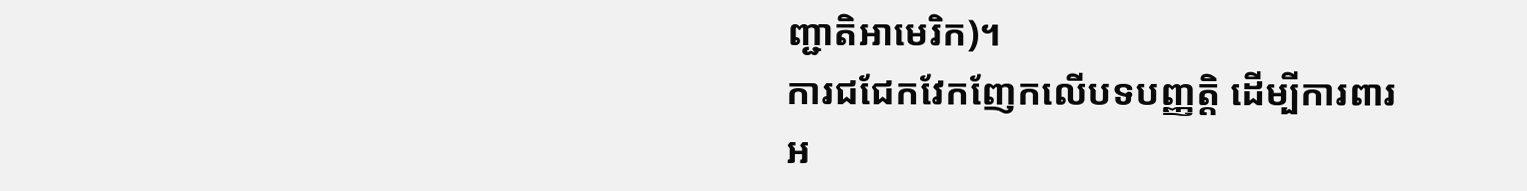ញ្ជាតិអាមេរិក)។
ការជជែកវែកញែកលើបទបញ្ញត្តិ ដើម្បីការពារ អ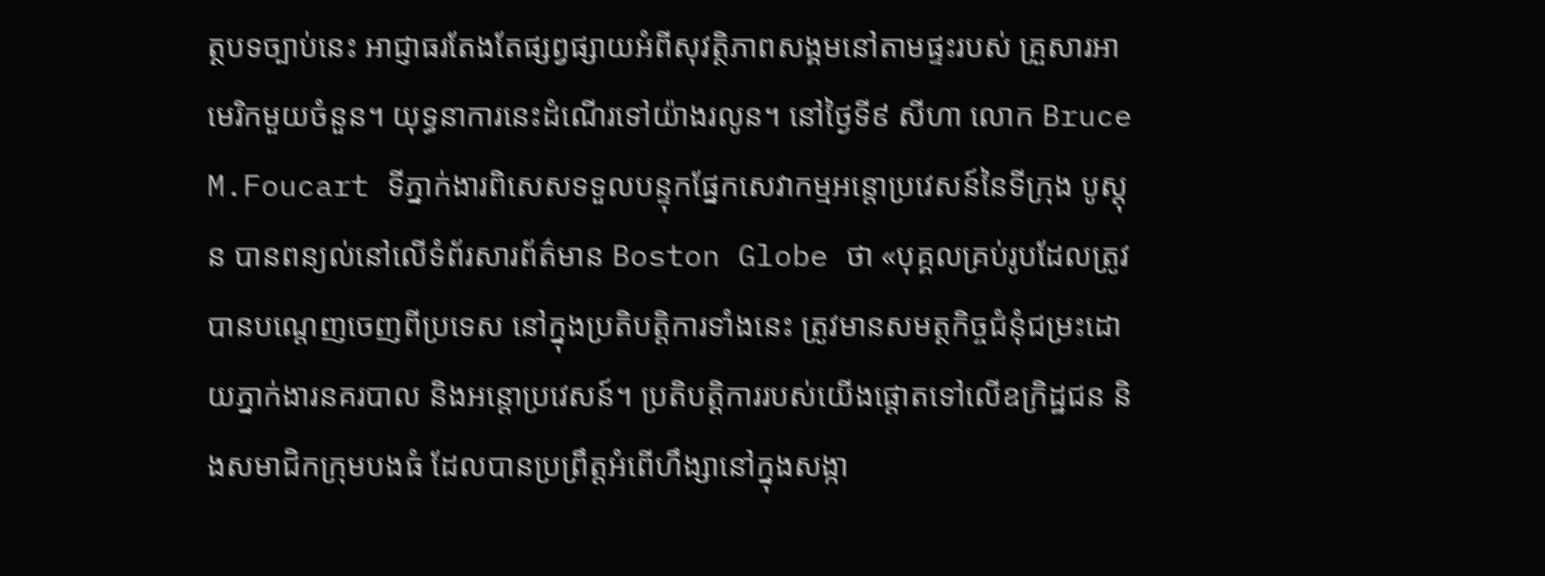ត្ថបទច្បាប់នេះ អាជ្ញាធរតែងតែផ្សព្វផ្សាយអំពីសុវត្ថិភាពសង្គមនៅតាមផ្ទះរបស់ គ្រួសារអាមេរិកមួយចំនួន។ យុទ្ធនាការនេះដំណើរទៅយ៉ាងរលូន។ នៅថ្ងៃទី៩ សីហា លោក Bruce M.Foucart ទីភ្នាក់ងារពិសេសទទួលបន្ទុកផ្នែកសេវាកម្មអន្តោប្រវេសន៍នៃទីក្រុង បូស្តុន បានពន្យល់នៅលើទំព័រសារព័ត៌មាន Boston Globe ថា «បុគ្គលគ្រប់រូបដែលត្រូវបានបណ្តេញចេញពីប្រទេស នៅក្នុងប្រតិបត្តិការទាំងនេះ ត្រូវមានសមត្ថកិច្ចជំនុំជម្រះដោយភ្នាក់ងារនគរបាល និងអន្តោប្រវេសន៍។ ប្រតិបត្តិការរបស់យើងផ្តោតទៅលើឧក្រិដ្ឋជន និងសមាជិកក្រុមបងធំ ដែលបានប្រព្រឹត្តអំពើហឹង្សានៅក្នុងសង្កា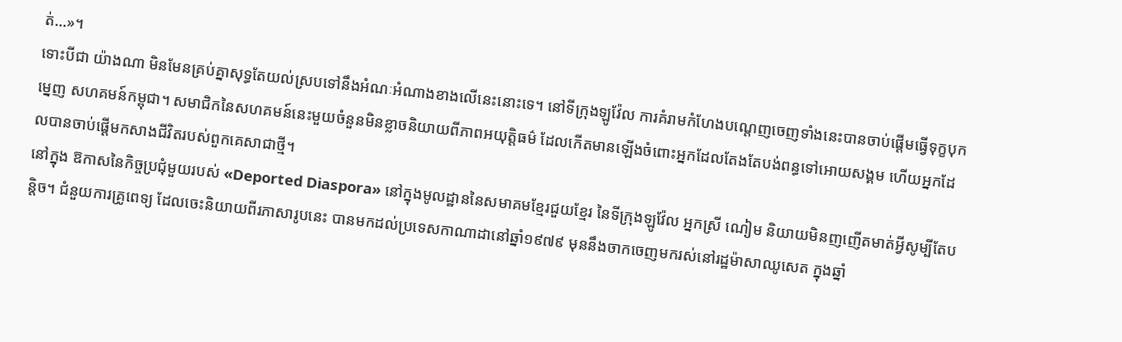ត់...»។
ទោះបីជា យ៉ាងណា មិនមែនគ្រប់គ្នាសុទ្ធតែយល់ស្របទៅនឹងអំណៈអំណាងខាងលើនេះនោះទេ។ នៅទីក្រុងឡូវ៉ែល ការគំរាមកំហែងបណ្តេញចេញទាំងនេះបានចាប់ផ្តើមធ្វើទុក្ខបុកម្នេញ សហគមន៍កម្ពុជា។ សមាជិកនៃសហគមន៍នេះមួយចំនួនមិនខ្លាចនិយាយពីភាពអយុត្តិធម៌ ដែលកើតមានឡើងចំពោះអ្នកដែលតែងតែបង់ពន្ធទៅអោយសង្គម ហើយអ្នកដែលបានចាប់ផ្តើមកសាងជីវិតរបស់ពួកគេសាជាថ្មី។
នៅក្នុង ឱកាសនៃកិច្ចប្រជុំមួយរបស់ «Deported Diaspora» នៅក្នុងមូលដ្ឋាននៃសមាគមខ្មែរជួយខ្មែរ នៃទីក្រុងឡូវ៉ែល អ្នកស្រី ណៀម និយាយមិនញញើតមាត់អ្វីសូម្បីតែបន្តិច។ ជំនួយការគ្រូពេទ្យ ដែលចេះនិយាយពីរភាសារូបនេះ បានមកដល់ប្រទេសកាណាដានៅឆ្នាំ១៩៧៩ មុននឹងចាកចេញមករស់នៅរដ្ឋម៉ាសាឈូសេត ក្នុងឆ្នាំ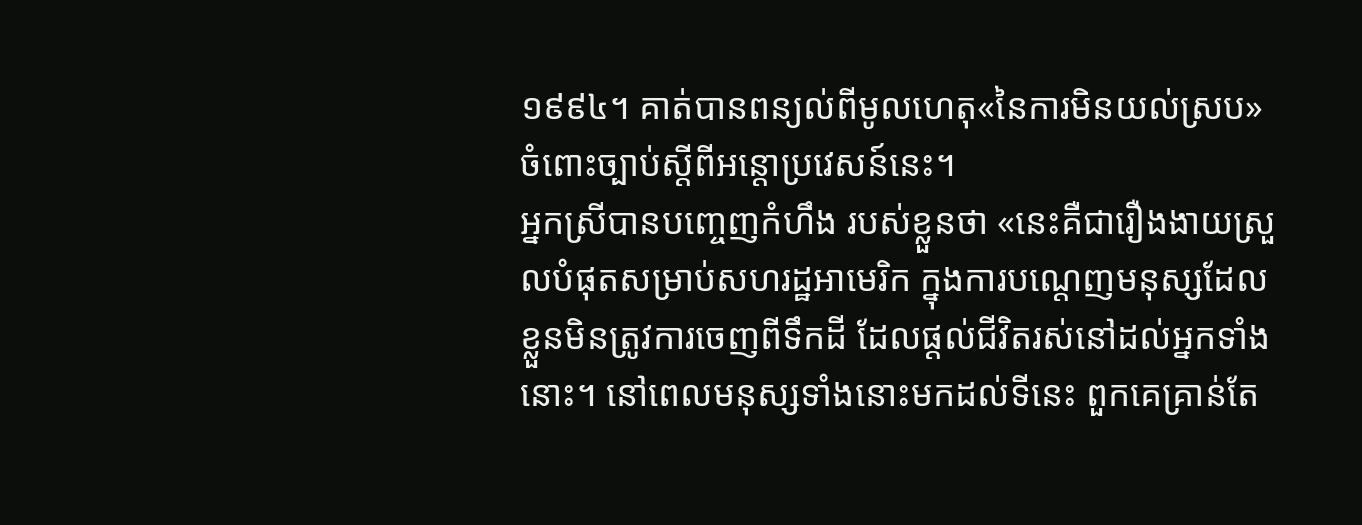១៩៩៤។ គាត់បានពន្យល់ពីមូលហេតុ«នៃការមិនយល់ស្រប» ចំពោះច្បាប់ស្តីពីអន្តោប្រវេសន៍នេះ។
អ្នកស្រីបានបញ្ចេញកំហឹង របស់ខ្លួនថា «នេះគឺជារឿងងាយស្រួលបំផុតសម្រាប់សហរដ្ឋអាមេរិក ក្នុងការបណ្តេញមនុស្សដែលខ្លួនមិនត្រូវការចេញពីទឹកដី ដែលផ្តល់ជីវិតរស់នៅដល់អ្នកទាំងនោះ។ នៅពេលមនុស្សទាំងនោះមកដល់ទីនេះ ពួកគេគ្រាន់តែ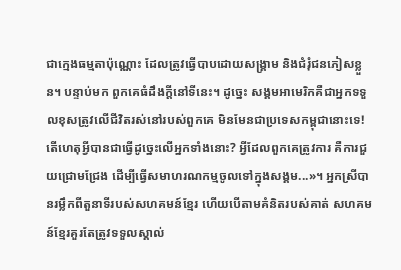ជាក្មេងធម្មតាប៉ុណ្ណោះ ដែលត្រូវធ្វើបាបដោយសង្គ្រាម និងជំរុំជនភៀសខ្លួន។ បន្ទាប់មក ពួកគេធំដឹងក្តីនៅទីនេះ។ ដូច្នេះ សង្គមអាមេរិកគឺជាអ្នកទទួលខុសត្រូវលើជីវិតរស់នៅរបស់ពួកគេ មិនមែនជាប្រទេសកម្ពុជានោះទេ! តើហេតុអ្វីបានជាធ្វើដូច្នេះលើអ្នកទាំងនោះ? អ្វីដែលពួកគេត្រូវការ គឺការជួយជ្រោមជ្រែង ដើម្បីធ្វើសមាហរណកម្មចូលទៅក្នុងសង្គម...»។ អ្នកស្រីបានរម្លឹកពីតួនាទីរបស់សហគមន៍ខ្មែរ ហើយបើតាមគំនិតរបស់គាត់ សហគមន៍ខ្មែរគួរតែត្រូវទទួលស្គាល់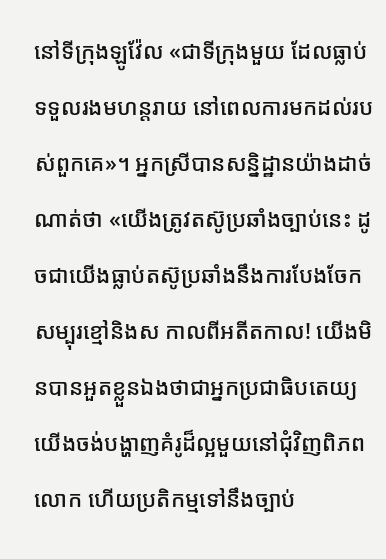នៅទីក្រុងឡូវ៉ែល «ជាទីក្រុងមួយ ដែលធ្លាប់ទទួលរងមហន្តរាយ នៅពេលការមកដល់របស់ពួកគេ»។ អ្នកស្រីបានសន្និដ្ឋានយ៉ាងដាច់ណាត់ថា «យើងត្រូវតស៊ូប្រឆាំងច្បាប់នេះ ដូចជាយើងធ្លាប់តស៊ូប្រឆាំងនឹងការបែងចែកសម្បុរខ្មៅនិងស កាលពីអតីតកាល! យើងមិនបានអួតខ្លួនឯងថាជាអ្នកប្រជាធិបតេយ្យ យើងចង់បង្ហាញគំរូដ៏ល្អមួយនៅជុំវិញពិភពលោក ហើយប្រតិកម្មទៅនឹងច្បាប់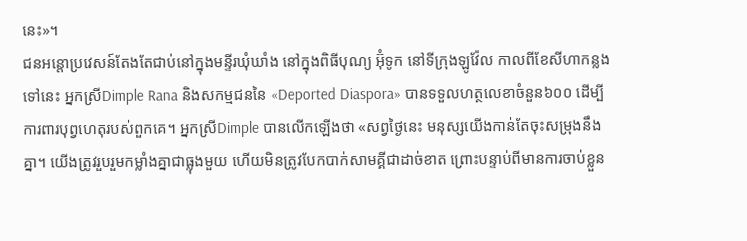នេះ»។
ជនអន្តោប្រវេសន៍តែងតែជាប់នៅក្នុងមន្ទីរឃុំឃាំង នៅក្នុងពិធីបុណ្យ អ៊ុំទូក នៅទីក្រុងឡូវ៉ែល កាលពីខែសីហាកន្លងទៅនេះ អ្នកស្រីDimple Rana និងសកម្មជននៃ «Deported Diaspora» បានទទួលហត្ថលេខាចំនួន៦០០ ដើម្បីការពារបុព្វហេតុរបស់ពួកគេ។ អ្នកស្រីDimple បានលើកឡើងថា «សព្វថ្ងៃនេះ មនុស្សយើងកាន់តែចុះសម្រុងនឹងគ្នា។ យើងត្រូវរួបរួមកម្លាំងគ្នាជាធ្លុងមួយ ហើយមិនត្រូវបែកបាក់សាមគ្គីជាដាច់ខាត ព្រោះបន្ទាប់ពីមានការចាប់ខ្លួន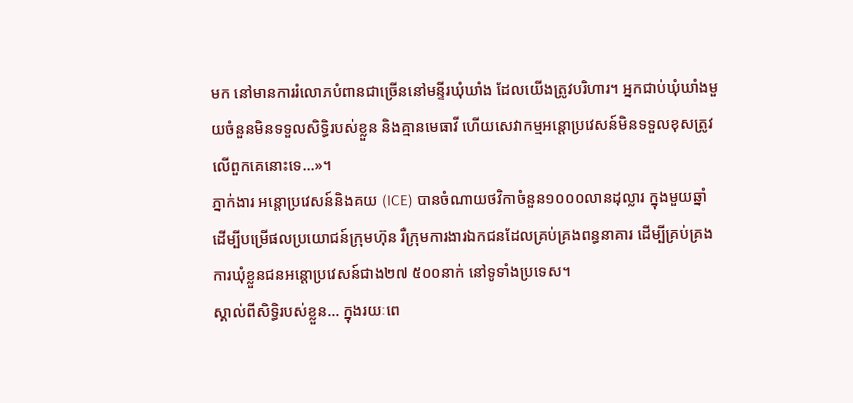មក នៅមានការរំលោភបំពានជាច្រើននៅមន្ទីរឃុំឃាំង ដែលយើងត្រូវបរិហារ។ អ្នកជាប់ឃុំឃាំងមួយចំនួនមិនទទួលសិទ្ធិរបស់ខ្លួន និងគ្មានមេធាវី ហើយសេវាកម្មអន្តោប្រវេសន៍មិនទទួលខុសត្រូវលើពួកគេនោះទេ...»។
ភ្នាក់ងារ អន្តោប្រវេសន៍និងគយ (ICE) បានចំណាយថវិកាចំនួន១០០០លានដុល្លារ ក្នុងមួយឆ្នាំ ដើម្បីបម្រើផលប្រយោជន៍កុ្រមហ៊ុន រឺក្រុមការងារឯកជនដែលគ្រប់គ្រងពន្ធនាគារ ដើម្បីគ្រប់គ្រងការឃុំខ្លួនជនអន្តោប្រវេសន៍ជាង២៧ ៥០០នាក់ នៅទូទាំងប្រទេស។
ស្គាល់ពីសិទ្ធិរបស់ខ្លួន… ក្នុងរយៈពេ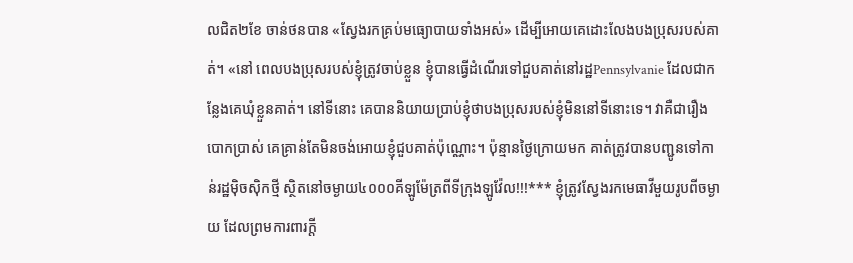លជិត២ខែ ចាន់ថនបាន «ស្វែងរកគ្រប់មធ្យោបាយទាំងអស់» ដើម្បីអោយគេដោះលែងបងប្រុសរបស់គាត់។ «នៅ ពេលបងប្រុសរបស់ខ្ញុំត្រូវចាប់ខ្លួន ខ្ញុំបានធ្វើដំណើរទៅជួបគាត់នៅរដ្ឋPennsylvanie ដែលជាកន្លែងគេឃុំខ្លួនគាត់។ នៅទីនោះ គេបាននិយាយប្រាប់ខ្ញុំថាបងប្រុសរបស់ខ្ញុំមិននៅទីនោះទេ។ វាគឺជារឿងបោកប្រាស់ គេគ្រាន់តែមិនចង់អោយខ្ញុំជួបគាត់ប៉ុណ្ណោះ។ ប៉ុន្មានថ្ងៃក្រោយមក គាត់ត្រូវបានបញ្ជូនទៅកាន់រដ្ឋម៉ិចស៊ិកថ្មី ស្ថិតនៅចម្ងាយ៤០០០គីឡូម៉ែត្រពីទីក្រុងឡូវ៉ែល!!!*** ខ្ញុំត្រូវស្វែងរកមេធាវីមួយរូបពីចម្ងាយ ដែលព្រមការពារក្តី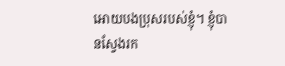អោយបងប្រុសរបស់ខ្ញុំ។ ខ្ញុំបានស្វែងរក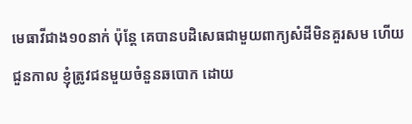មេធាវីជាង១០នាក់ ប៉ុន្តែ គេបានបដិសេធជាមួយពាក្យសំដីមិនគួរសម ហើយជួនកាល ខ្ញុំត្រូវជនមួយចំនួនឆបោក ដោយ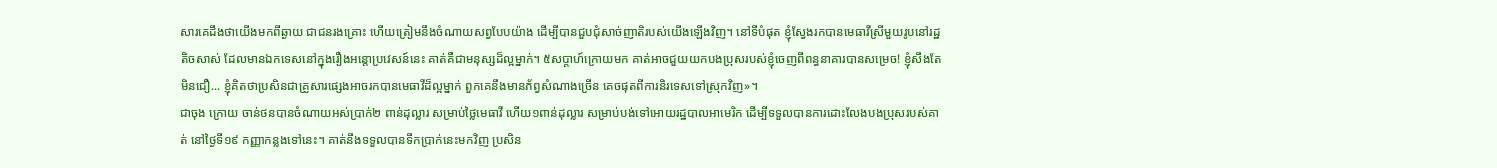សារគេដឹងថាយើងមកពីឆ្ងាយ ជាជនរងគ្រោះ ហើយត្រៀមនឹងចំណាយសព្វបែបយ៉ាង ដើម្បីបានជួបជុំសាច់ញាតិរបស់យើងឡើងវិញ។ នៅទីបំផុត ខ្ញុំស្វែងរកបានមេធាវីស្រីមួយរូបនៅរដ្ឋតិចសាស់ ដែលមានឯកទេសនៅក្នុងរឿងអន្តោប្រវេសន៍នេះ គាត់គឺជាមនុស្សដ៏ល្អម្នាក់។ ៥សប្តាហ៍ក្រោយមក គាត់អាចជួយយកបងប្រុសរបស់ខ្ញុំចេញពីពន្ធនាគារបានសម្រេច! ខ្ញុំសឹងតែមិនជឿ... ខ្ញុំគិតថាប្រសិនជាគ្រួសារផ្សេងអាចរកបានមេធាវីដ៏ល្អម្នាក់ ពួកគេនឹងមានភ័ព្វសំណាងច្រើន គេចផុតពីការនិរទេសទៅស្រុកវិញ»។
ជាចុង ក្រោយ ចាន់ថនបានចំណាយអស់ប្រាក់២ ពាន់ដុល្លារ សម្រាប់ថ្លៃមេធាវី ហើយ១ពាន់ដុល្លារ សម្រាប់បង់ទៅអោយរដ្ឋបាលអាមេរិក ដើម្បីទទួលបានការដោះលែងបងប្រុសរបស់គាត់ នៅថ្ងៃទី១៩ កញ្ញាកន្លងទៅនេះ។ គាត់នឹងទទួលបានទឹកប្រាក់នេះមកវិញ ប្រសិន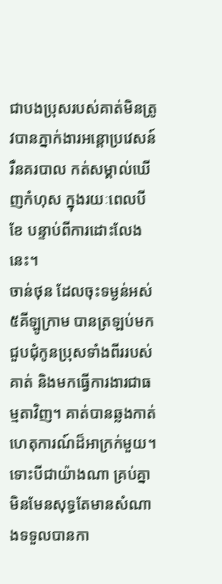ជាបងប្រុសរបស់គាត់មិនត្រូវបានភ្នាក់ងារអន្តោប្រវេសន៍ រឺនគរបាល កត់សម្គាល់ឃើញកំហុស ក្នុងរយៈពេលបីខែ បន្ទាប់ពីការដោះលែងនេះ។
ចាន់ថុន ដែលចុះទម្ងន់អស់៥គីឡូក្រាម បានត្រឡប់មកជួបជុំកូនប្រុសទាំងពីររបស់គាត់ និងមកធ្វើការងារជាធម្មតាវិញ។ គាត់បានឆ្លងកាត់ហេតុការណ៍ដ៏អាក្រក់មួយ។ ទោះបីជាយ៉ាងណា គ្រប់គ្នាមិនមែនសុទ្ធតែមានសំណាងទទួលបានកា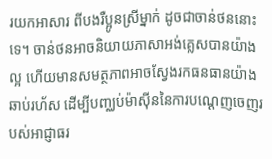រយកអាសារ ពីបងរឺប្អូនស្រីម្នាក់ ដូចជាចាន់ថននោះទេ។ ចាន់ថនអាចនិយាយភាសាអង់គ្លេសបានយ៉ាងល្អ ហើយមានសមត្ថភាពអាចស្វែងរកធនធានយ៉ាងឆាប់រហ័ស ដើម្បីបញ្ឈប់ម៉ាស៊ីននៃការបណ្តេញចេញរបស់អាជ្ញាធរ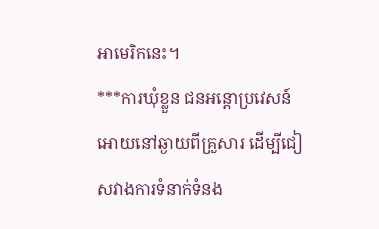អាមេរិកនេះ។
***ការឃុំខ្លួន ជនអន្តោប្រវេសន៍ អោយនៅឆ្ងាយពីគ្រួសារ ដើម្បីជៀសវាងការទំនាក់ទំនង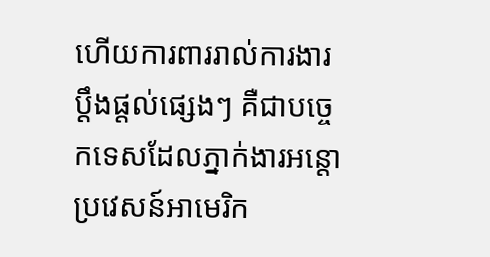ហើយការពាររាល់ការងារប្តឹងផ្តល់ផ្សេងៗ គឺជាបច្ចេកទេសដែលភ្នាក់ងារអន្តោប្រវេសន៍អាមេរិក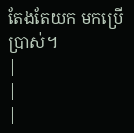តែងតែយក មកប្រើប្រាស់។
|
|
|